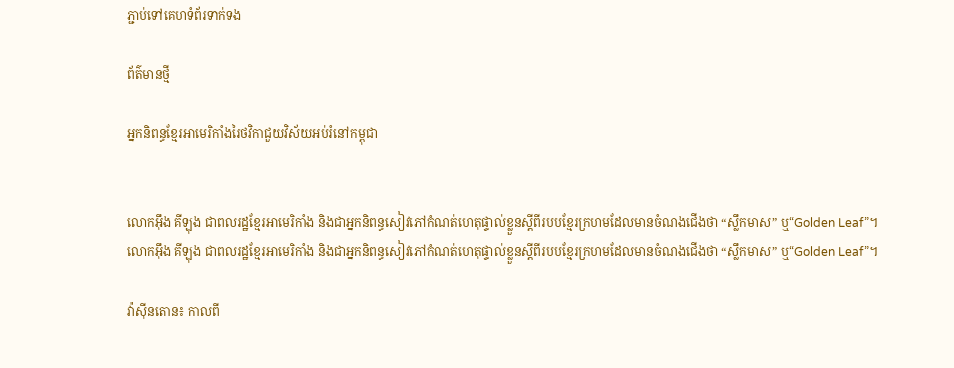ភ្ជាប់ទៅគេហទំព័រទាក់ទង

ព័ត៌មានថ្មី

អ្នកនិពន្ធខ្មែរអាមេរិកាំងរៃថវិកាជួយវិស័យអប់រំនៅកម្ពុជា


លោកអ៊ឹង គីឡុង ជាពលរដ្ឋខ្មែរអាមេរិកាំង និងជាអ្នកនិពន្ធសៀវភៅកំណត់ហេតុផ្ទាល់ខ្លួនស្តីពីរបបខ្មែរក្រហមដែលមានចំណងជើងថា “ស្លឹកមាស” ឬ“Golden Leaf”។
លោកអ៊ឹង គីឡុង ជាពលរដ្ឋខ្មែរអាមេរិកាំង និងជាអ្នកនិពន្ធសៀវភៅកំណត់ហេតុផ្ទាល់ខ្លួនស្តីពីរបបខ្មែរក្រហមដែលមានចំណងជើងថា “ស្លឹកមាស” ឬ“Golden Leaf”។

វ៉ាស៊ីនតោន៖ កាលពី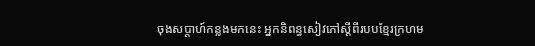ចុងសប្តាហ៍កន្លងមកនេះ អ្នកនិពន្ធសៀវភៅស្តីពីរបបខ្មែរក្រហម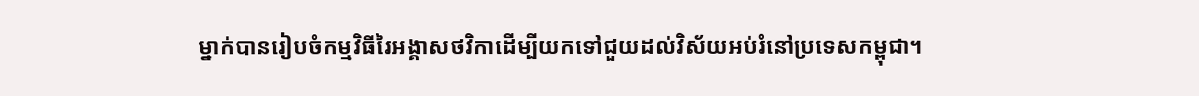ម្នាក់បានរៀបចំកម្មវិធីរៃអង្គាសថវិកាដើម្បីយកទៅជួយដល់វិស័យអប់រំនៅប្រទេសកម្ពុជា។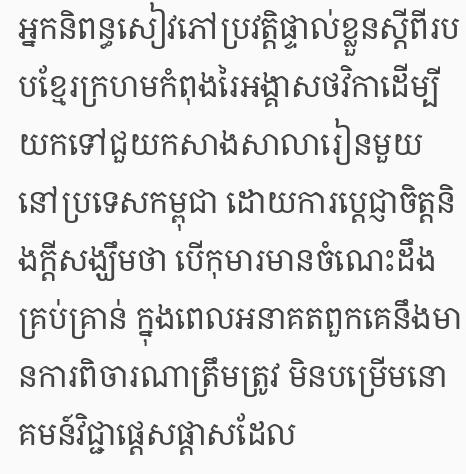អ្នកនិពន្ធសៀវភៅប្រវត្តិផ្ទាល់ខ្លួនស្តីពីរបបខ្មែរក្រហមកំពុងរៃអង្គាសថវិកាដើម្បីយកទៅជួយកសាងសាលារៀនមួយនៅប្រទេសកម្ពុជា ដោយការប្តេជ្ញាចិត្តនិងក្តីសង្ឃឹមថា បើកុមារមានចំណេះដឹងគ្រប់គ្រាន់ ក្នុងពេលអនាគតពួកគេនឹងមានការពិចារណាត្រឹមត្រូវ មិនបម្រើមនោគមន៍វិជ្ជាផ្តេសផ្តាសដែល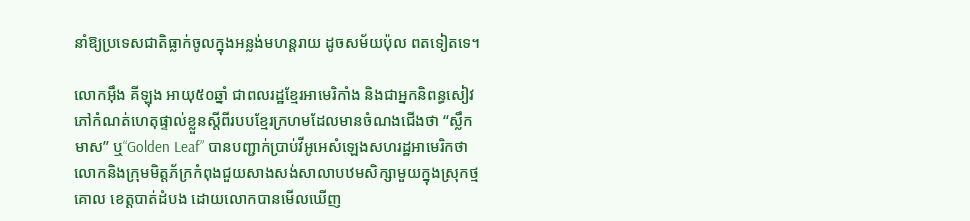នាំឱ្យប្រទេសជាតិធ្លាក់ចូលក្នុងអន្លង់មហន្តរាយ ដូចសម័យប៉ុល ពតទៀតទេ។

លោកអ៊ឹង គីឡុង អាយុ៥០ឆ្នាំ ជាពលរដ្ឋខ្មែរអាមេរិកាំង និងជាអ្នកនិពន្ធសៀវភៅកំណត់ហេតុផ្ទាល់ខ្លួនស្តីពីរបបខ្មែរក្រហមដែលមានចំណងជើងថា “ស្លឹកមាស” ឬ“Golden Leaf” បានបញ្ជាក់ប្រាប់វីអូអេសំឡេងសហរដ្ឋអាមេរិកថា លោកនិងក្រុមមិត្តភ័ក្រកំពុងជួយសាងសង់សាលាបឋមសិក្សាមួយក្នុងស្រុកថ្មគោល ខេត្តបាត់ដំបង ដោយលោកបានមើលឃើញ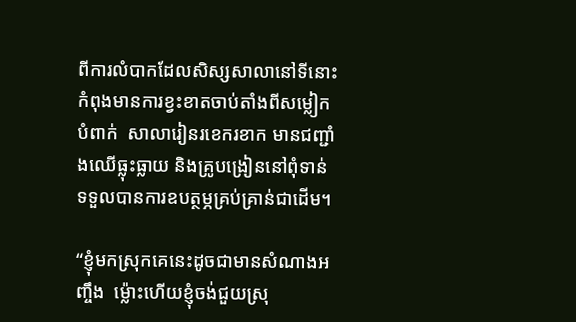ពីការលំបាកដែលសិស្សសាលានៅទីនោះកំពុងមានការខ្វះខាតចាប់តាំងពីសម្លៀកបំពាក់  សាលារៀនរខេករខាក មានជញ្ជាំងឈើធ្លុះធ្លាយ និងគ្រូបង្រៀននៅពុំទាន់ទទួលបានការឧបត្ថម្ភគ្រប់គ្រាន់ជាដើម។

“ខ្ញុំមកស្រុកគេនេះដូចជាមានសំណាងអញ្ចឹង  ម៉្លោះហើយខ្ញុំចង់ជួយស្រុ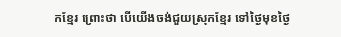កខ្មែរ ព្រោះថា បើយើងចង់ជួយស្រុកខ្មែរ ទៅថ្ងៃមុខថ្ងៃ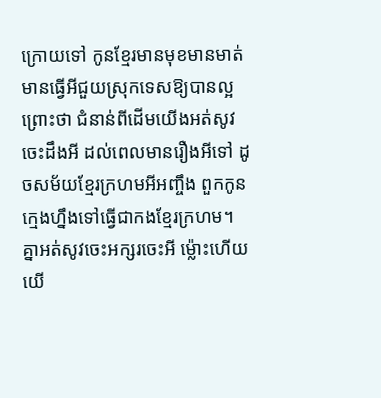ក្រោយទៅ កូនខ្មែរមានមុខមានមាត់មានធ្វើអីជួយស្រុកទេសឱ្យបានល្អ ព្រោះថា ជំនាន់ពីដើមយើងអត់សូវចេះដឹងអី ដល់ពេលមានរឿងអីទៅ ដូចសម័យខ្មែរក្រហមអីអញ្ចឹង ពួកកូនក្មេងហ្នឹងទៅធ្វើជាកងខ្មែរក្រហម។ គ្នាអត់សូវចេះអក្សរចេះអី ម៉្លោះហើយយើ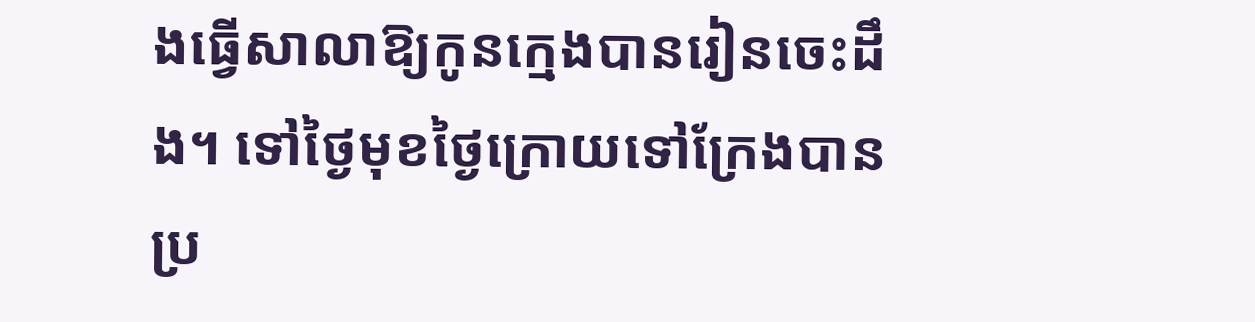ងធ្វើសាលាឱ្យកូនក្មេងបានរៀនចេះដឹង។ ទៅថ្ងៃមុខថ្ងៃក្រោយទៅក្រែងបានប្រ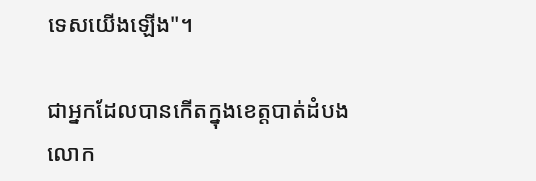ទេសយើងឡើង"។

ជាអ្នកដែលបានកើតក្នុងខេត្តបាត់ដំបង លោក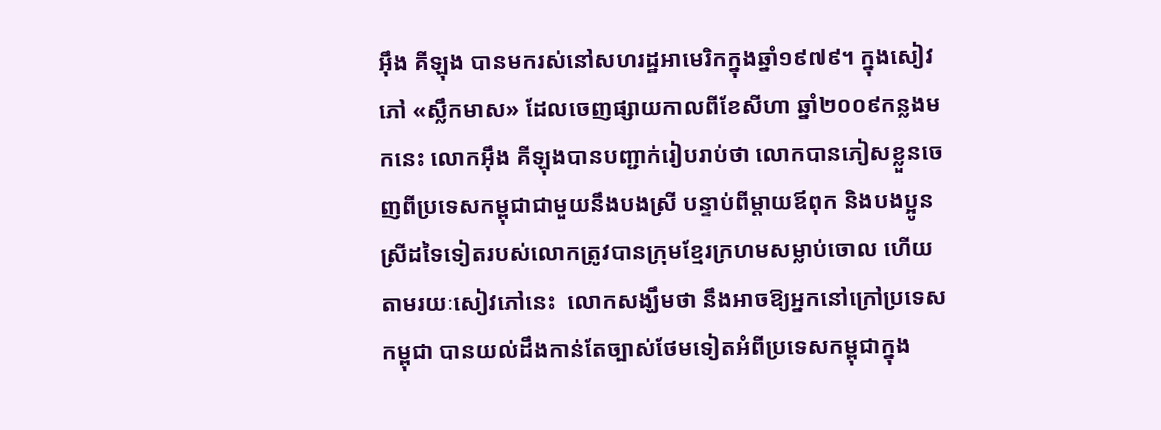អ៊ឹង គីឡុង បានមករស់នៅសហរដ្ឋអាមេរិកក្នុងឆ្នាំ១៩៧៩។ ក្នុងសៀវភៅ «ស្លឹកមាស» ដែលចេញផ្សាយកាលពីខែសីហា ឆ្នាំ២០០៩កន្លងមកនេះ លោកអ៊ឹង គីឡុងបានបញ្ជាក់រៀបរាប់ថា លោកបានភៀសខ្លួនចេញពីប្រទេសកម្ពុជាជាមួយនឹងបងស្រី បន្ទាប់ពីម្តាយឪពុក និងបងប្អូនស្រីដទៃទៀតរបស់លោកត្រូវបានក្រុមខ្មែរក្រហមសម្លាប់ចោល ហើយតាមរយៈសៀវភៅនេះ  លោកសង្ឃឹមថា នឹងអាចឱ្យអ្នកនៅក្រៅប្រទេសកម្ពុជា បានយល់ដឹងកាន់តែច្បាស់ថែមទៀតអំពីប្រទេសកម្ពុជាក្នុង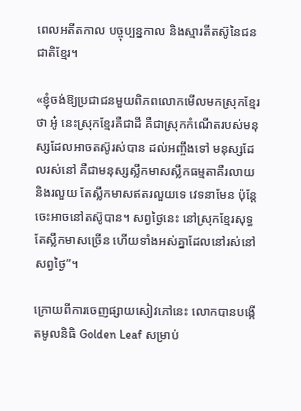ពេលអតីតកាល បច្ចុប្បន្នកាល និងស្មារតីតស៊ូនៃជនជាតិខ្មែរ។

«ខ្ញុំចង់ឱ្យប្រជាជនមួយពិភពលោកមើលមកស្រុកខ្មែរ ថា អូ៎ នេះស្រុកខ្មែរគឺជាដី គឺជាស្រុកកំណើតរបស់មនុស្សដែលអាចតស៊ូរស់បាន ដល់អញ្ចឹងទៅ មនុស្សដែលរស់នៅ គឺជាមនុស្សស្លឹកមាសស្លឹកធម្មតាគឺរលាយ និងរលួយ តែស្លឹកមាសឥតរលួយទេ វេទនាមែន ប៉ុន្តែចេះអាចនៅតស៊ូបាន។ សព្វថ្ងៃនេះ នៅស្រុកខ្មែរសុទ្ធតែស្លឹកមាសច្រើន ហើយទាំងអស់គ្នាដែលនៅរស់នៅសព្វថ្ងៃ”។

ក្រោយពីការចេញផ្សាយសៀវភៅនេះ លោកបានបង្កើតមូលនិធិ Golden Leaf សម្រាប់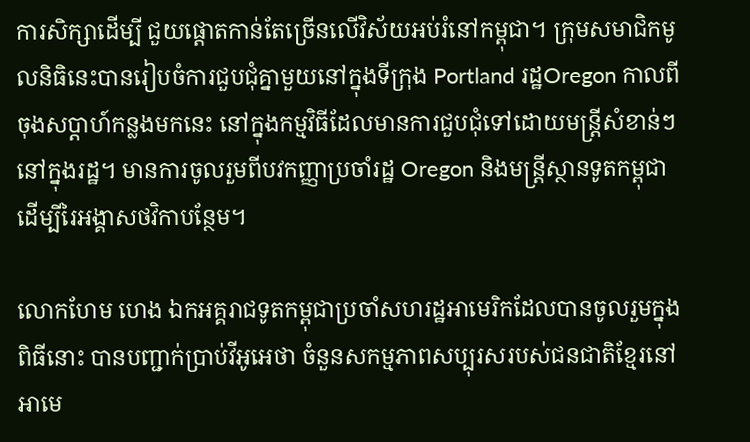ការសិក្សាដើម្បី ជួយផ្តោតកាន់តែច្រើនលើវិស័យអប់រំនៅកម្ពុជា។ ក្រុមសមាជិកមូលនិធិនេះបានរៀបចំការជួបជុំគ្នាមួយនៅក្នុងទីក្រុង Portland រដ្ឋOregon កាលពីចុងសប្តាហ៍កន្លងមកនេះ នៅក្នុងកម្មវិធីដែលមានការជួបជុំទៅដោយមន្ត្រីសំខាន់ៗនៅក្នុងរដ្ឋ។ មានការចូលរួមពីបវកញ្ញាប្រចាំរដ្ឋ Oregon និងមន្រ្តីស្ថានទូតកម្ពុជាដើម្បីរៃអង្គាសថវិកាបន្ថែម។

លោកហែម ហេង ឯកអគ្គរាជទូតកម្ពុជាប្រចាំសហរដ្ឋអាមេរិកដែលបានចូលរួមក្នុងពិធីនោះ បានបញ្ជាក់ប្រាប់វីអូអេថា ចំនួនសកម្មភាពសប្បុរសរបស់ជនជាតិខ្មែរនៅអាមេ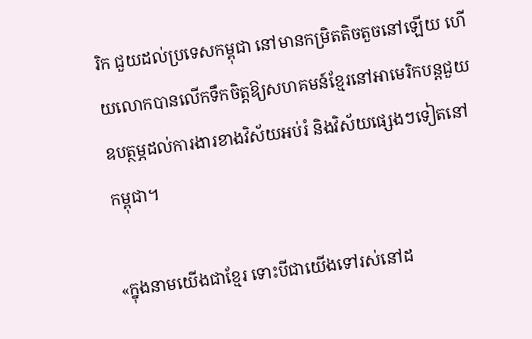រិក ជួយដល់ប្រទេសកម្ពុជា នៅមានកម្រិតតិចតួចនៅឡើយ ហើយលោកបានលើកទឹកចិត្តឱ្យសហគមន៍ខ្មែរនៅអាមេរិកបន្តជួយឧបត្ថម្ភដល់ការងារខាងវិស័យអប់រំ និងវិស័យផ្សេងៗទៀតនៅកម្ពុជា។

«ក្នុងនាមយើងជាខ្មែរ ទោះបីជាយើងទៅរស់នៅដ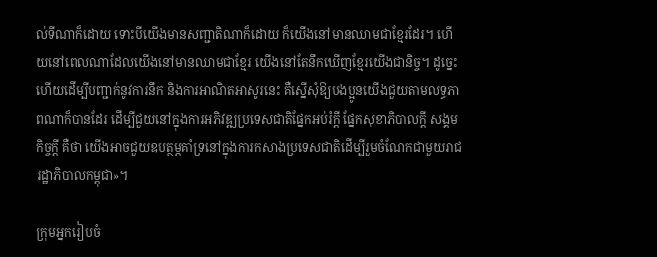ល់ទីណាក៏ដោយ ទោះបីយើងមានសញ្ជាតិណាក៏ដោយ ក៏យើងនៅមានឈាមជាខ្មែរដែរ។ ហើយនៅពេលណាដែលយើងនៅមានឈាមជាខ្មែរ យើងនៅតែនឹកឃើញខ្មែរយើងជានិច្ច។ ដូច្នេះហើយដើម្បីបញ្ជាក់នូវការនឹក និងការអាណិតអាសូរនេះ គឺស្នើសុំឱ្យបងប្អូនយើងជួយតាមលទ្ធភាពណាក៏បានដែរ ដើម្បីជួយនៅក្នុងការអភិវឌ្ឍប្រទេសជាតិផ្នែកអប់រំក្តី ផ្នែកសុខាភិបាលក្តី សង្គមកិច្ចក្តី គឺថា យើងអាចជួយឧបត្ថម្ភគាំទ្រនៅក្នុងការកសាងប្រទេសជាតិដើម្បីរួមចំណែកជាមួយរាជរដ្ឋាភិបាលកម្ពុជា»។

ក្រុមអ្នករៀបចំ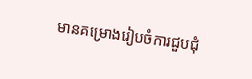មានគម្រោងរៀបចំការជួបជុំ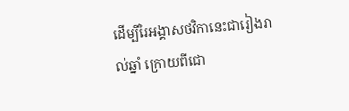ដើម្បីរៃអង្គាសថវិកានេះជារៀងរាល់ឆ្នាំ ក្រោយពីជោ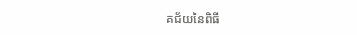គជ័យនៃពិធី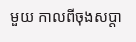មួយ កាលពីចុងសប្តា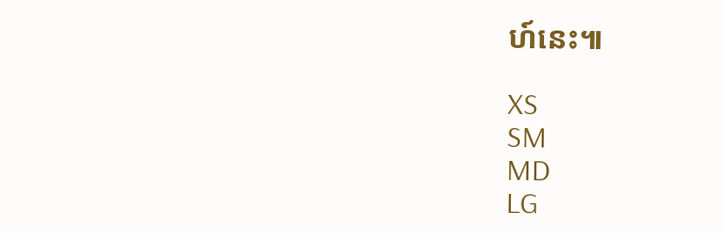ហ៍នេះ៕

XS
SM
MD
LG